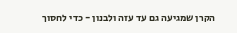הקרן שמגיעה גם עד עזה ולבנון - כדי לחסוך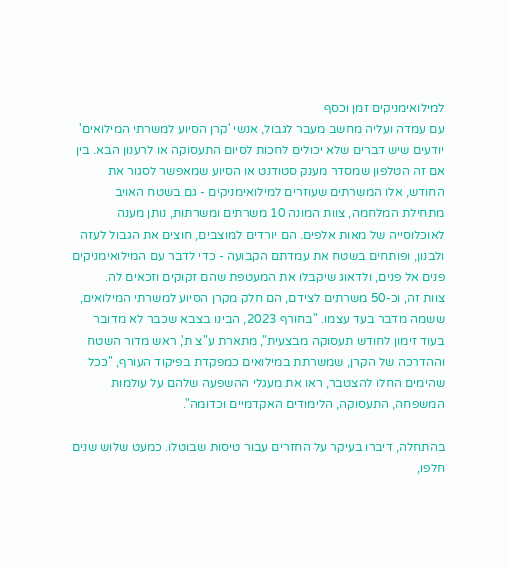למילואימניקים זמן וכסף
עם עמדה ועליה מחשב מעבר לגבול, אנשי 'קרן הסיוע למשרתי המילואים' יודעים שיש דברים שלא יכולים לחכות לסיום התעסוקה או לרענון הבא. בין אם זה הטלפון שמסדר מענק סטודנט או הסיוע שמאפשר לסגור את החודש, אלו המשרתים שעוזרים למילואימניקים - גם בשטח האויב
מתחילת המלחמה, צוות המונה 10 משרתים ומשרתות, נותן מענה לאוכלוסייה של מאות אלפים. הם יורדים למוצבים, חוצים את הגבול לעזה ולבנון, ופותחים בשטח את עמדתם הקבועה - כדי לדבר עם המילואימניקים פנים אל פנים, ולדאוג שיקבלו את המעטפת שהם זקוקים וזכאים לה.
צוות זה, וכ-50 משרתים לצידם, הם חלק מקרן הסיוע למשרתי המילואים, ששמה מדבר בעד עצמו. "בחורף 2023, הבינו בצבא שכבר לא מדובר בעוד זימון לחודש תעסוקה מבצעית", מתארת ע"צ ת', ראש מדור השטח וההדרכה של הקרן, שמשרתת במילואים כמפקדת בפיקוד העורף, "ככל שהימים החלו להצטבר, ראו את מעגלי ההשפעה שלהם על עולמות המשפחה, התעסוקה, הלימודים האקדמיים וכדומה".

בהתחלה, דיברו בעיקר על החזרים עבור טיסות שבוטלו. כמעט שלוש שנים חלפו,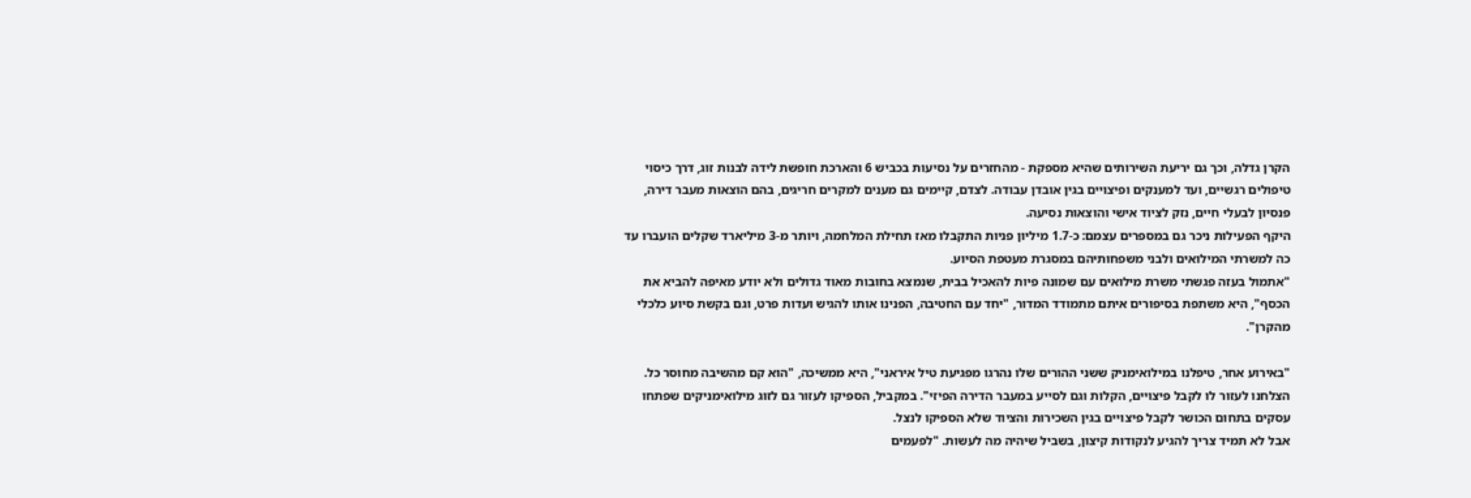הקרן גדלה, וכך גם יריעת השירותים שהיא מספקת - מהחזרים על נסיעות בכביש 6 והארכת חופשת לידה לבנות זוג, דרך כיסוי טיפולים רגשיים, ועד למענקים ופיצויים בגין אובדן עבודה. לצדם, קיימים גם מענים למקרים חריגים, בהם הוצאות מעבר דירה, פנסיון לבעלי חיים, נזק לציוד אישי והוצאות נסיעה.
היקף הפעילות ניכר גם במספרים עצמם: כ-1.7 מיליון פניות התקבלו מאז תחילת המלחמה, ויותר מ-3 מיליארד שקלים הועברו עד כה למשרתי המילואים ולבני משפחותיהם במסגרת מעטפת הסיוע.
"אתמול בעזה פגשתי משרת מילואים עם שמונה פיות להאכיל בבית, שנמצא בחובות מאוד גדולים ולא יודע מאיפה להביא את הכסף", היא משתפת בסיפורים איתם מתמודד המדור, "יחד עם החטיבה, הפנינו אותו להגיש ועדות פרט, וגם בקשת סיוע כלכלי מהקרן".

"באירוע אחר, טיפלנו במילואימניק ששני ההורים שלו נהרגו מפגיעת טיל איראני", היא ממשיכה, "הוא קם מהשיבה מחוסר כל. הצלחנו לעזור לו לקבל פיצויים, הקלות וגם לסייע במעבר הדירה הפיזי". במקביל, הספיקו לעזור גם לזוג מילואימניקים שפתחו עסקים בתחום הכושר לקבל פיצויים בגין השכירות והציוד שלא הספיקו לנצל.
אבל לא תמיד צריך להגיע לנקודות קיצון, בשביל שיהיה מה לעשות. "לפעמים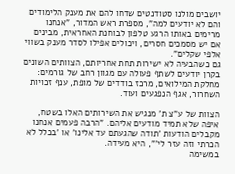יושבים מולנו סטודנטים שדחו להם את מענק הלימודים והם לא יודעים למה", מספרת ראש המדור, "אנחנו מרימים באותו הרגע טלפון לבוחנת האחראית, מבינים אם יש מסמכים חסרים, ויכולים אפילו לסדר מענק בשווי אלפי שקלים".
גם כשהבעיה לא ישירות תחת אחריותם, הצוותים השונים בקרן יודעים לשתף פעולה עם מגוון רחב של גורמים: מחלקת המילואים, מרכז בודדים של מופת, ענף זכויות השחרור, אגף הנפגעים ועוד.

הצוות של ע"צ ת' מנגיש את השירותים האלו בשטח, איפה שלא תמיד מודעים אליהם. "הרבה פעמים אנחנו מקבלים הודעות 'תודה שהגעתם עד אלינו' או 'בכלל לא הכרתי וזה עזר לי'", היא מעידה.
במשימה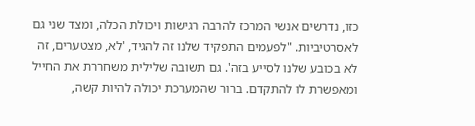כזו, נדרשים אנשי המרכז להרבה רגישות ויכולת הכלה, ומצד שני גם לאסרטיביות. "לפעמים התפקיד שלנו זה להגיד, 'לא, מצטערים, זה לא בכובע שלנו לסייע בזה'. גם תשובה שלילית משחררת את החייל ומאפשרת לו להתקדם. ברור שהמערכת יכולה להיות קשה,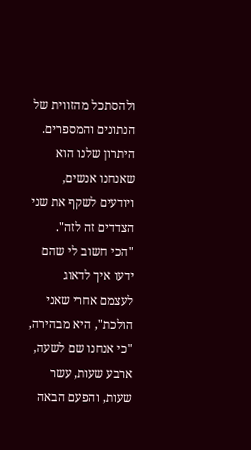ולהסתכל מהזווית של הנתונים והמספרים. היתרון שלנו הוא שאנחנו אנשים, ויודעים לשקף את שני הצדדים זה לזה".
"הכי חשוב לי שהם ידעו איך לדאוג לעצמם אחרי שאני הולכת", היא מבהירה, "כי אנחנו שם לשעה, ארבע שעות, עשר שעות, והפעם הבאה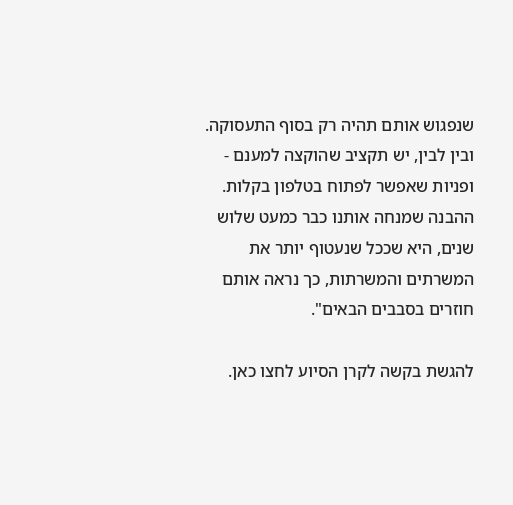שנפגוש אותם תהיה רק בסוף התעסוקה. ובין לבין, יש תקציב שהוקצה למענם - ופניות שאפשר לפתוח בטלפון בקלות. ההבנה שמנחה אותנו כבר כמעט שלוש שנים, היא שככל שנעטוף יותר את המשרתים והמשרתות, כך נראה אותם חוזרים בסבבים הבאים".

להגשת בקשה לקרן הסיוע לחצו כאן.